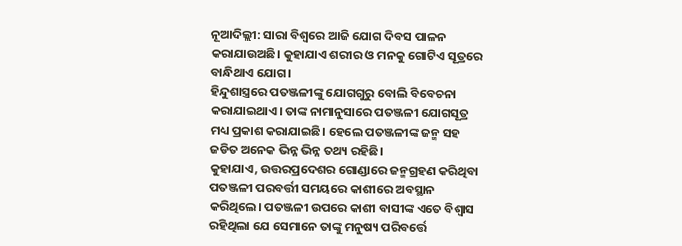ନୂଆଦିଲ୍ଲୀ: ସାରା ବିଶ୍ଵରେ ଆଜି ଯୋଗ ଦିବସ ପାଳନ କରାଯାଉଅଛି। କୁହାଯାଏ ଶରୀର ଓ ମନକୁ ଗୋଟିଏ ସୂତ୍ରରେ ବାନ୍ଧିଥାଏ ଯୋଗ।
ହିନ୍ଦୁଶାସ୍ତ୍ରରେ ପତଞ୍ଜଳୀଙ୍କୁ ଯୋଗଗୁରୁ ବୋଲି ବିବେଚନା କରାଯାଇଥାଏ। ତାଙ୍କ ନାମାନୁସାରେ ପତଞ୍ଜଳୀ ଯୋଗସୂତ୍ର ମଧ୍ୟ ପ୍ରକାଶ କରାଯାଇଛି। ହେଲେ ପତଞ୍ଜଳୀଙ୍କ ଜନ୍ମ ସହ ଜଡିତ ଅନେକ ଭିନ୍ନ ଭିନ୍ନ ତଥ୍ୟ ରହିଛି।
କୁହାଯାଏ, ଉତ୍ତରପ୍ରଦେଶର ଗୋଣ୍ଡାରେ ଜନ୍ମଗ୍ରହଣ କରିଥିବା ପତଞ୍ଜଳୀ ପରବର୍ତ୍ତୀ ସମୟରେ କାଶୀରେ ଅବସ୍ଥାନ କରିଥିଲେ। ପତଞ୍ଜଳୀ ଉପରେ କାଶୀ ବାସୀଙ୍କ ଏତେ ବିଶ୍ୱାସ ରହିଥିଲା ଯେ ସେମାନେ ତାଙ୍କୁ ମନୁଷ୍ୟ ପରିବର୍ତ୍ତେ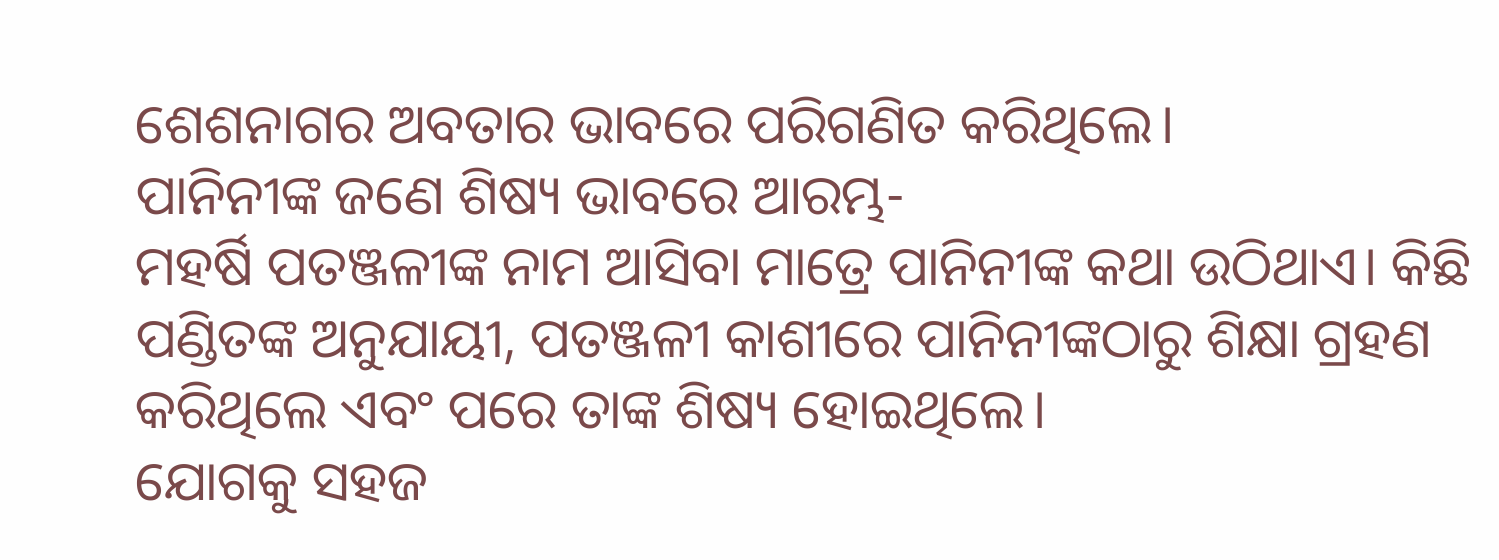ଶେଶନାଗର ଅବତାର ଭାବରେ ପରିଗଣିତ କରିଥିଲେ।
ପାନିନୀଙ୍କ ଜଣେ ଶିଷ୍ୟ ଭାବରେ ଆରମ୍ଭ-
ମହର୍ଷି ପତଞ୍ଜଳୀଙ୍କ ନାମ ଆସିବା ମାତ୍ରେ ପାନିନୀଙ୍କ କଥା ଉଠିଥାଏ। କିଛି ପଣ୍ଡିତଙ୍କ ଅନୁଯାୟୀ, ପତଞ୍ଜଳୀ କାଶୀରେ ପାନିନୀଙ୍କଠାରୁ ଶିକ୍ଷା ଗ୍ରହଣ କରିଥିଲେ ଏବଂ ପରେ ତାଙ୍କ ଶିଷ୍ୟ ହୋଇଥିଲେ।
ଯୋଗକୁ ସହଜ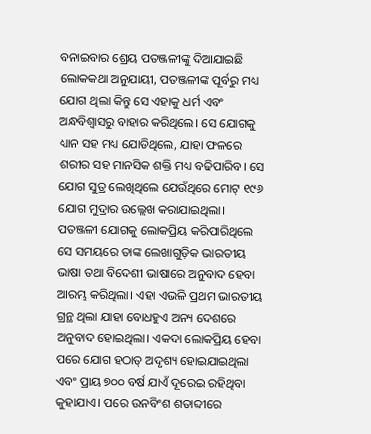ବନାଇବାର ଶ୍ରେୟ ପତଞ୍ଜଳୀଙ୍କୁ ଦିଆଯାଇଛି
ଲୋକକଥା ଅନୁଯାୟୀ, ପତଞ୍ଜଳୀଙ୍କ ପୂର୍ବରୁ ମଧ୍ୟ ଯୋଗ ଥିଲା କିନ୍ତୁ ସେ ଏହାକୁ ଧର୍ମ ଏବଂ ଅନ୍ଧବିଶ୍ୱାସରୁ ବାହାର କରିଥିଲେ। ସେ ଯୋଗକୁ ଧ୍ୟାନ ସହ ମଧ୍ୟ ଯୋଡିଥିଲେ, ଯାହା ଫଳରେ ଶରୀର ସହ ମାନସିକ ଶକ୍ତି ମଧ୍ୟ ବଢିପାରିବ। ସେ ଯୋଗ ସୁତ୍ର ଲେଖିଥିଲେ ଯେଉଁଥିରେ ମୋଟ୍ ୧୯୬ ଯୋଗ ମୁଦ୍ରାର ଉଲ୍ଲେଖ କରାଯାଇଥିଲା।
ପତଞ୍ଜଳୀ ଯୋଗକୁ ଲୋକପ୍ରିୟ କରିପାରିଥିଲେ
ସେ ସମୟରେ ତାଙ୍କ ଲେଖାଗୁଡ଼ିକ ଭାରତୀୟ ଭାଷା ତଥା ବିଦେଶୀ ଭାଷାରେ ଅନୁବାଦ ହେବା ଆରମ୍ଭ କରିଥିଲା। ଏହା ଏଭଳି ପ୍ରଥମ ଭାରତୀୟ ଗ୍ରନ୍ଥ ଥିଲା ଯାହା ବୋଧହୁଏ ଅନ୍ୟ ଦେଶରେ ଅନୁବାଦ ହୋଇଥିଲା। ଏକଦା ଲୋକପ୍ରିୟ ହେବା ପରେ ଯୋଗ ହଠାତ୍ ଅଦୃଶ୍ୟ ହୋଇଯାଇଥିଲା ଏବଂ ପ୍ରାୟ ୭୦୦ ବର୍ଷ ଯାଏଁ ଦୂରେଇ ରହିଥିବା କୁହାଯାଏ। ପରେ ଉନବିଂଶ ଶତାବ୍ଦୀରେ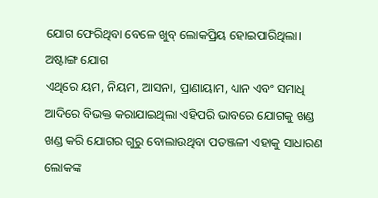ଯୋଗ ଫେରିଥିବା ବେଳେ ଖୁବ୍ ଲୋକପ୍ରିୟ ହୋଇପାରିଥିଲା।
ଅଷ୍ଟାଙ୍ଗ ଯୋଗ
ଏଥିରେ ୟମ, ନିୟମ, ଆସନା, ପ୍ରାଣାୟାମ, ଧ୍ୟାନ ଏବଂ ସମାଧି ଆଦିରେ ବିଭକ୍ତ କରାଯାଇଥିଲା ଏହିପରି ଭାବରେ ଯୋଗକୁ ଖଣ୍ଡ ଖଣ୍ଡ କରି ଯୋଗର ଗୁରୁ ବୋଲାଉଥିବା ପତଞ୍ଜଳୀ ଏହାକୁ ସାଧାରଣ ଲୋକଙ୍କ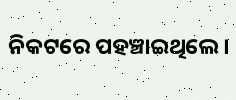ନିକଟରେ ପହଞ୍ଚାଇଥିଲେ।